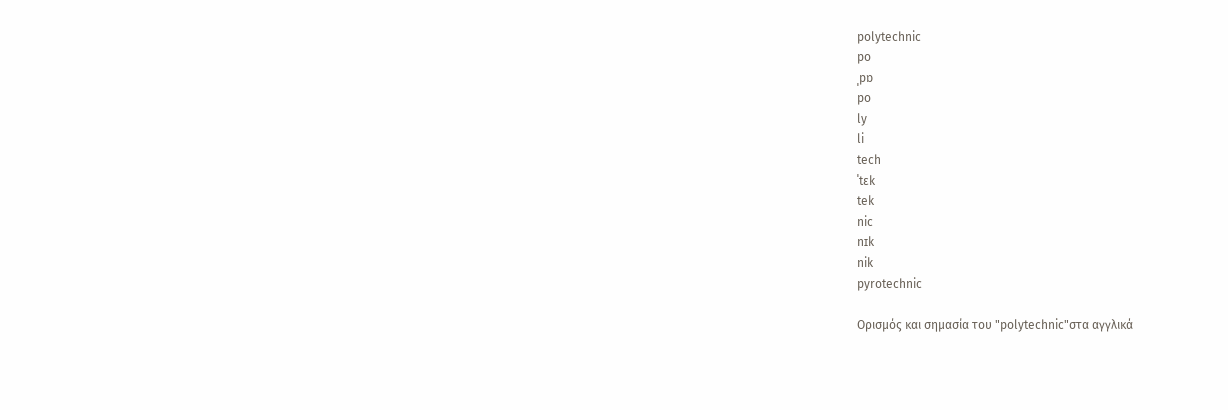polytechnic
po
ˌpɒ
po
ly
li
tech
ˈtɛk
tek
nic
nɪk
nik
pyrotechnic

Ορισμός και σημασία του "polytechnic"στα αγγλικά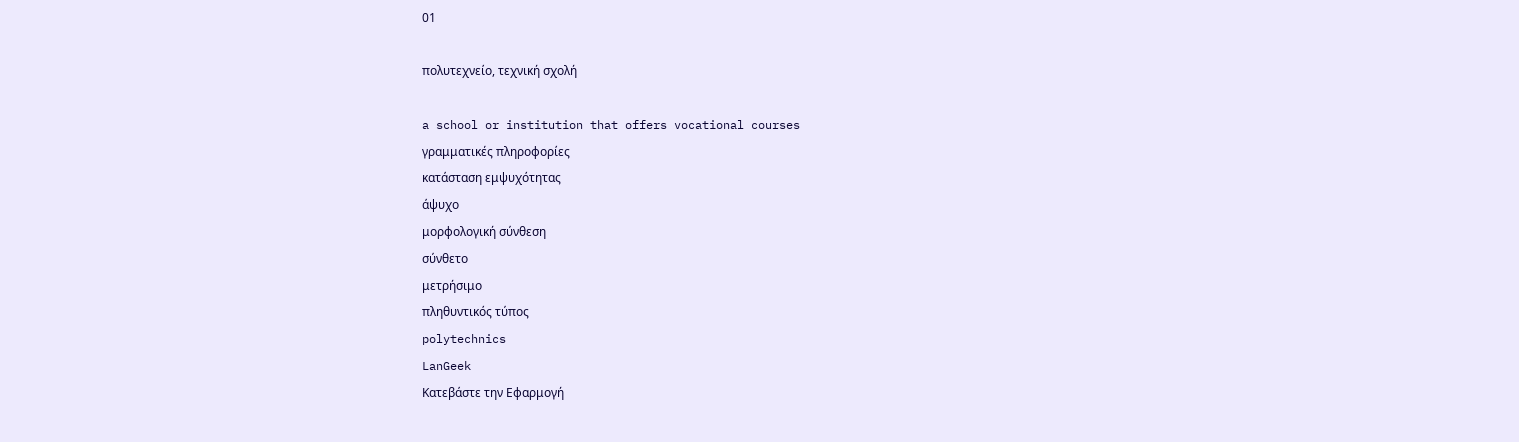01

πολυτεχνείο, τεχνική σχολή

a school or institution that offers vocational courses
γραμματικές πληροφορίες
κατάσταση εμψυχότητας
άψυχο
μορφολογική σύνθεση
σύνθετο
μετρήσιμο
πληθυντικός τύπος
polytechnics
LanGeek
Κατεβάστε την Εφαρμογή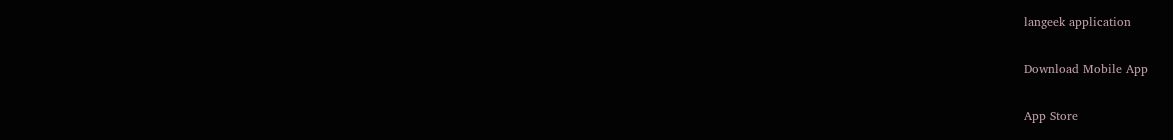langeek application

Download Mobile App

App Store